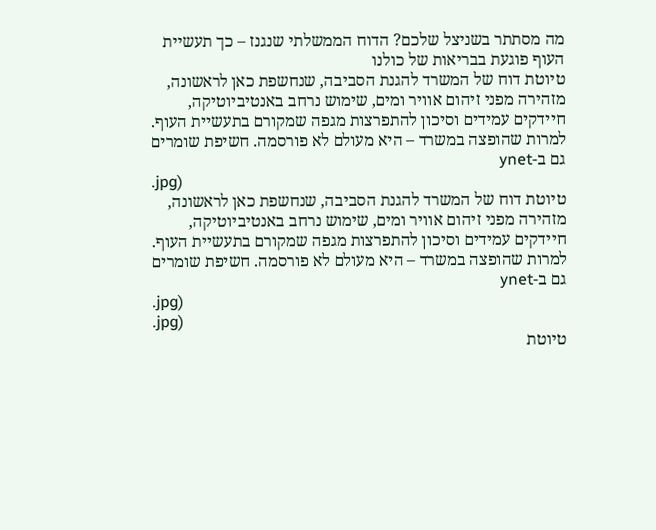מה מסתתר בשניצל שלכם? הדוח הממשלתי שנגנז – כך תעשיית העוף פוגעת בבריאות של כולנו
טיוטת דוח של המשרד להגנת הסביבה, שנחשפת כאן לראשונה, מזהירה מפני זיהום אוויר ומים, שימוש נרחב באנטיביוטיקה, חיידקים עמידים וסיכון להתפרצות מגפה שמקורם בתעשיית העוף. למרות שהופצה במשרד – היא מעולם לא פורסמה. חשיפת שומרים גם ב-ynet
.jpg)
טיוטת דוח של המשרד להגנת הסביבה, שנחשפת כאן לראשונה, מזהירה מפני זיהום אוויר ומים, שימוש נרחב באנטיביוטיקה, חיידקים עמידים וסיכון להתפרצות מגפה שמקורם בתעשיית העוף. למרות שהופצה במשרד – היא מעולם לא פורסמה. חשיפת שומרים גם ב-ynet
.jpg)
.jpg)
טיוטת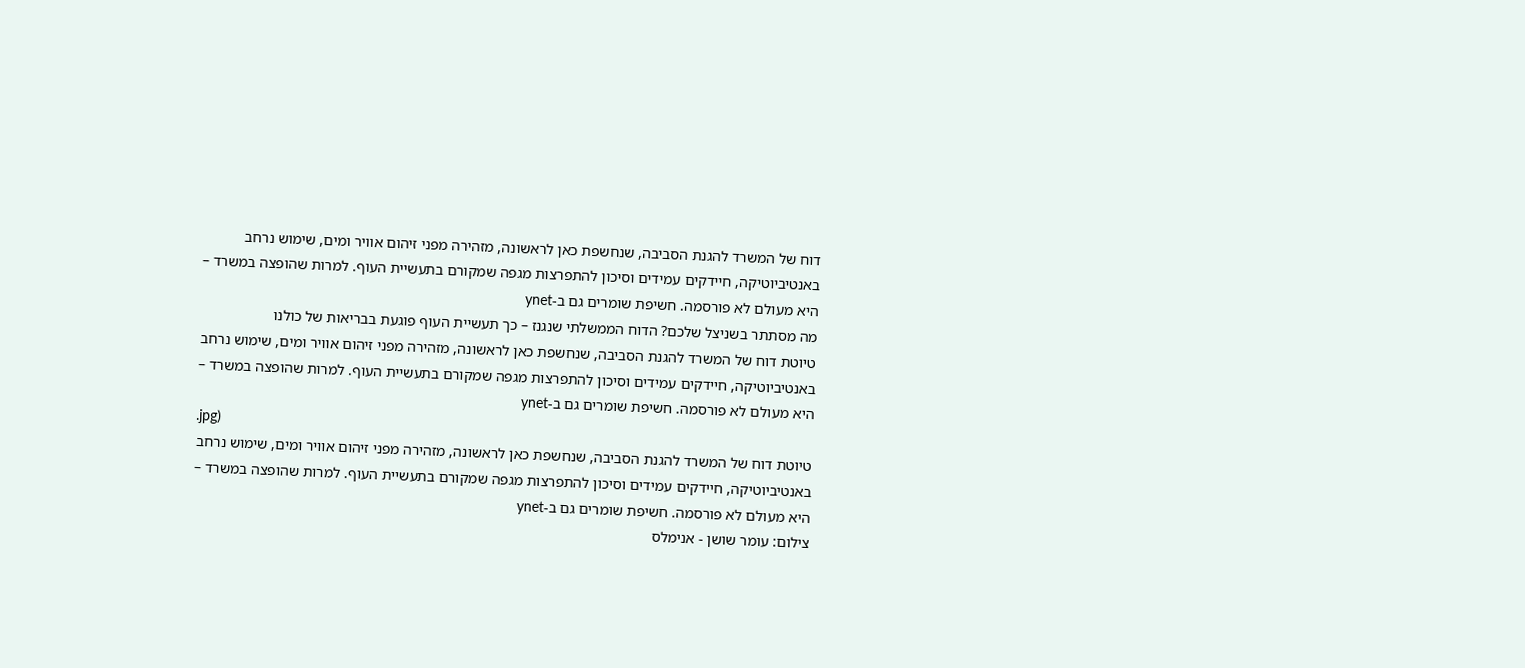דוח של המשרד להגנת הסביבה, שנחשפת כאן לראשונה, מזהירה מפני זיהום אוויר ומים, שימוש נרחב באנטיביוטיקה, חיידקים עמידים וסיכון להתפרצות מגפה שמקורם בתעשיית העוף. למרות שהופצה במשרד – היא מעולם לא פורסמה. חשיפת שומרים גם ב-ynet
מה מסתתר בשניצל שלכם? הדוח הממשלתי שנגנז – כך תעשיית העוף פוגעת בבריאות של כולנו
טיוטת דוח של המשרד להגנת הסביבה, שנחשפת כאן לראשונה, מזהירה מפני זיהום אוויר ומים, שימוש נרחב באנטיביוטיקה, חיידקים עמידים וסיכון להתפרצות מגפה שמקורם בתעשיית העוף. למרות שהופצה במשרד – היא מעולם לא פורסמה. חשיפת שומרים גם ב-ynet
.jpg)
טיוטת דוח של המשרד להגנת הסביבה, שנחשפת כאן לראשונה, מזהירה מפני זיהום אוויר ומים, שימוש נרחב באנטיביוטיקה, חיידקים עמידים וסיכון להתפרצות מגפה שמקורם בתעשיית העוף. למרות שהופצה במשרד – היא מעולם לא פורסמה. חשיפת שומרים גם ב-ynet
צילום: עומר שושן - אנימלס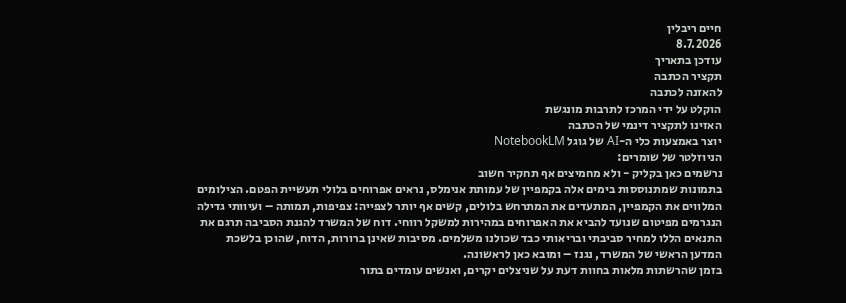חיים ריבלין
8.7.2026
עודכן בתאריך
תקציר הכתבה
להאזנה לכתבה
הוקלט על ידי המרכז לתרבות מונגשת
האזינו לתקציר דינמי של הכתבה
יוצר באמצעות כלי ה-AI של גוגל NotebookLM
הניוזלטר של שומרים:
נרשמים כאן בקליק - ולא מחמיצים אף תחקיר חשוב
בתמונות שמתנוססות בימים אלה בקמפיין של עמותת אנימלס, נראים אפרוחים בלולי תעשיית הפטם. הצילומים המלווים את הקמפיין, המתעדים את המתרחש בלולים, קשים אף יותר לצפייה: צפיפות, תמותה – ועיוותי גדילה הנגרמים מפיטום שנועד להביא את האפרוחים במהירות למשקל רווחי. דוח של המשרד להגנת הסביבה תרגם את התנאים הללו למחיר סביבתי ובריאותי כבד שכולנו משלמים. מסיבות שאינן ברורות, הדוח, שהוכן בלשכת המדען הראשי של המשרד, נגנז – ומובא כאן לראשונה.
בזמן שהרשתות מלאות בחוות דעת על שניצלים יקרים, ואנשים עומדים בתור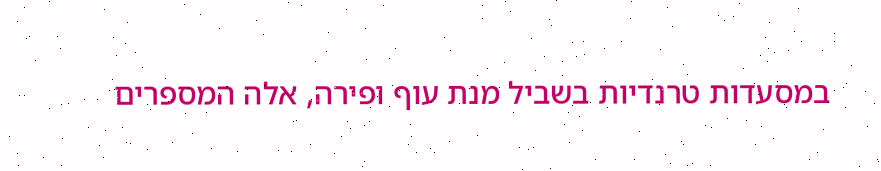במסעדות טרנדיות בשביל מנת עוף ופירה, אלה המספרים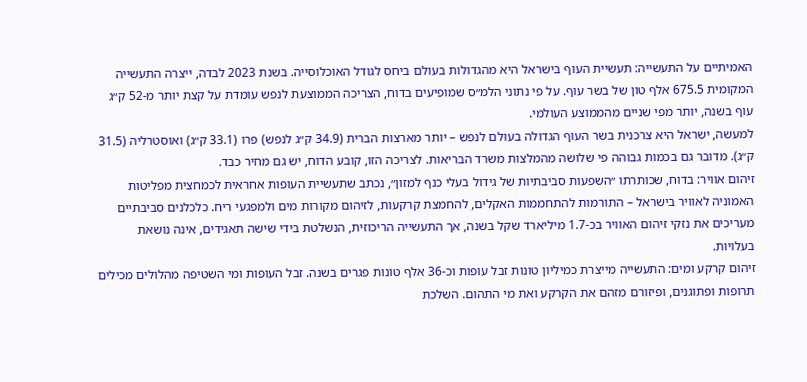האמיתיים על התעשייה: תעשיית העוף בישראל היא מהגדולות בעולם ביחס לגודל האוכלוסייה. בשנת 2023 לבדה, ייצרה התעשייה המקומית 675.5 אלף טון של בשר עוף. על פי נתוני הלמ״ס שמופיעים בדוח, הצריכה הממוצעת לנפש עומדת על קצת יותר מ-52 ק״ג עוף בשנה, יותר מפי שניים מהממוצע העולמי.
למעשה, ישראל היא צרכנית בשר העוף הגדולה בעולם לנפש – יותר מארצות הברית (34.9 ק״ג לנפש) פרו (33.1 ק״ג) ואוסטרליה (31.5 ק״ג). מדובר גם בכמות גבוהה פי שלושה מהמלצות משרד הבריאות. לצריכה הזו, קובע הדוח, יש גם מחיר כבד.
זיהום אוויר: בדוח, שכותרתו ״השפעות סביבתיות של גידול בעלי כנף למזון״, נכתב שתעשיית העופות אחראית לכמחצית מפליטות האמוניה לאוויר בישראל – התורמות להתחממות האקלים, להחמצת קרקעות, לזיהום מקורות מים ולמפגעי ריח. כלכלנים סביבתיים מעריכים את נזקי זיהום האוויר בכ-1.7 מיליארד שקל בשנה, אך התעשייה הריכוזית, הנשלטת בידי שישה תאגידים, אינה נושאת בעלויות.
זיהום קרקע ומים: התעשייה מייצרת כמיליון טונות זבל עופות וכ-36 אלף טונות פגרים בשנה. זבל העופות ומי השטיפה מהלולים מכילים תרופות ופתוגנים, ופיזורם מזהם את הקרקע ואת מי התהום. השלכת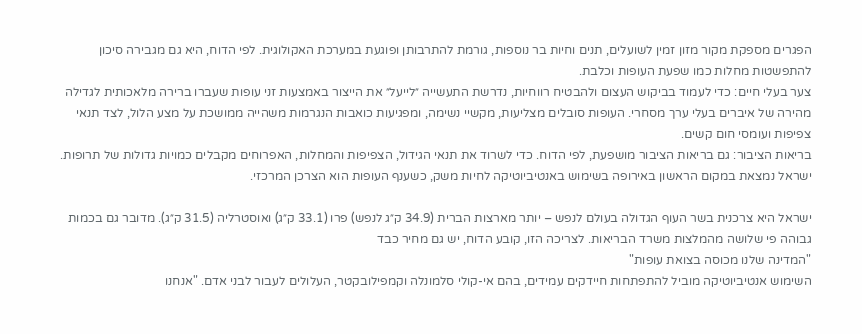הפגרים מספקת מקור מזון זמין לשועלים, תנים וחיות בר נוספות, גורמת להתרבותן ופוגעת במערכת האקולוגית. לפי הדוח, היא גם מגבירה סיכון להתפשטות מחלות כמו שפעת העופות וכלבת.
צער בעלי חיים: כדי לעמוד בביקוש העצום ולהבטיח רווחיות, נדרשת התעשייה ״לייעל״ את הייצור באמצעות זני עופות שעברו ברירה מלאכותית לגדילה מהירה של איברים בעלי ערך מסחרי. העופות סובלים מצליעות, מקשיי נשימה, ומפגיעות כואבות הנגרמות משהייה ממושכת על מצע הלול, לצד תנאי צפיפות ועומסי חום קשים.
בריאות הציבור: גם בריאות הציבור מושפעת, לפי הדוח. כדי לשרוד את תנאי הגידול, הצפיפות והמחלות, האפרוחים מקבלים כמויות גדולות של תרופות. ישראל נמצאת במקום הראשון באירופה בשימוש באנטיביוטיקה לחיות משק, כשענף העופות הוא הצרכן המרכזי.

ישראל היא צרכנית בשר העוף הגדולה בעולם לנפש – יותר מארצות הברית (34.9 ק״ג לנפש) פרו (33.1 ק״ג) ואוסטרליה (31.5 ק״ג). מדובר גם בכמות גבוהה פי שלושה מהמלצות משרד הבריאות. לצריכה הזו, קובע הדוח, יש גם מחיר כבד
"המדינה שלנו מכוסה בצואת עופות"
השימוש אנטיביוטיקה מוביל להתפתחות חיידקים עמידים, בהם אי-קולי סלמונלה וקמפילובקטר, העלולים לעבור לבני אדם. "אנחנו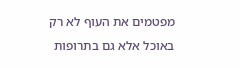מפטמים את העוף לא רק באוכל אלא גם בתרופות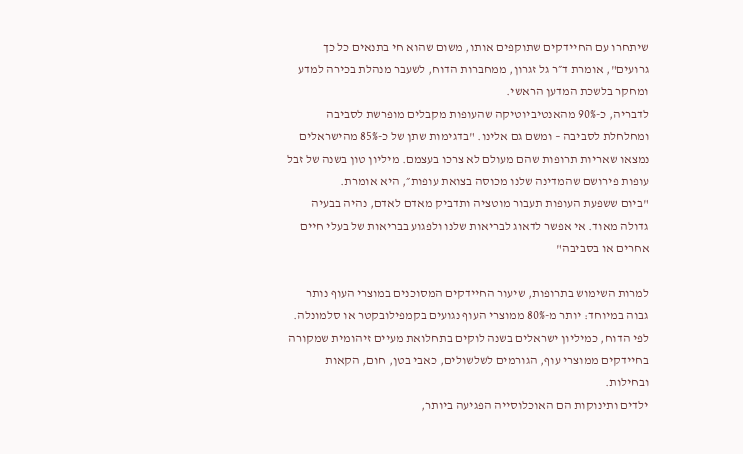שיתחרו עם החיידקים שתוקפים אותו, משום שהוא חי בתנאים כל כך גרועים", אומרת ד״ר גל זגרון, ממחברות הדוח, לשעבר מנהלת בכירה למדע ומחקר בלשכת המדען הראשי.
לדבריה, כ-90% מהאנטיביוטיקה שהעופות מקבלים מופרשת לסביבה ומחלחלת לסביבה – ומשם גם אלינו. "בדגימות שתן של כ-85% מהישראלים נמצאו שאריות תרופות שהם מעולם לא צרכו בעצמם. מיליון טון בשנה של זבל עופות פירושם שהמדינה שלנו מכוסה בצואת עופות״, היא אומרת.
"ביום ששפעת העופות תעבור מוטציה ותדביק מאדם לאדם, נהיה בבעיה גדולה מאוד. אי אפשר לדאוג לבריאות שלנו ולפגוע בבריאות של בעלי חיים אחרים או בסביבה"

למרות השימוש בתרופות, שיעור החיידקים המסוכנים במוצרי העוף נותר גבוה במיוחד: יותר מ-80% ממוצרי העוף נגועים בקמפילובקטר או סלמונלה. לפי הדוח, כמיליון ישראלים בשנה לוקים בתחלואת מעיים זיהומית שמקורה בחיידקים ממוצרי עוף, הגורמים לשלשולים, כאבי בטן, חום, הקאות ובחילות.
ילדים ותינוקות הם האוכלוסייה הפגיעה ביותר,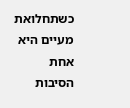כשתחלואת מעיים היא אחת הסיבות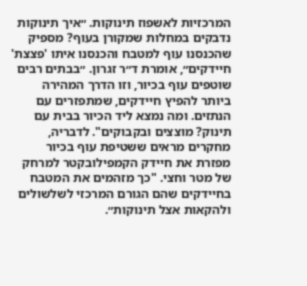המרכזיות לאשפוז תינוקות. ״איך תינוקות נדבקים במחלות שמקורן בעוף? מספיק שהכנסנו עוף למטבח והכנסנו איתו 'פצצת' חיידקים״, אומרת ד״ר זגרון. ״בבתים רבים שוטפים עוף בכיור, וזו הדרך המהירה ביותר להפיץ חיידקים, שמתפזרים עם הנתזים. ומה נמצא ליד הכיור בבית עם תינוק? מוצצים ובקבוקים". לדבריה, מחקרים מראים ששטיפת עוף בכיור מפזרת את חיידק הקמפילובקטר למרחק של מטר וחצי. "כך מזהמים את המטבח בחיידקים שהם הגורם המרכזי לשלשולים ולהקאות אצל תינוקות״.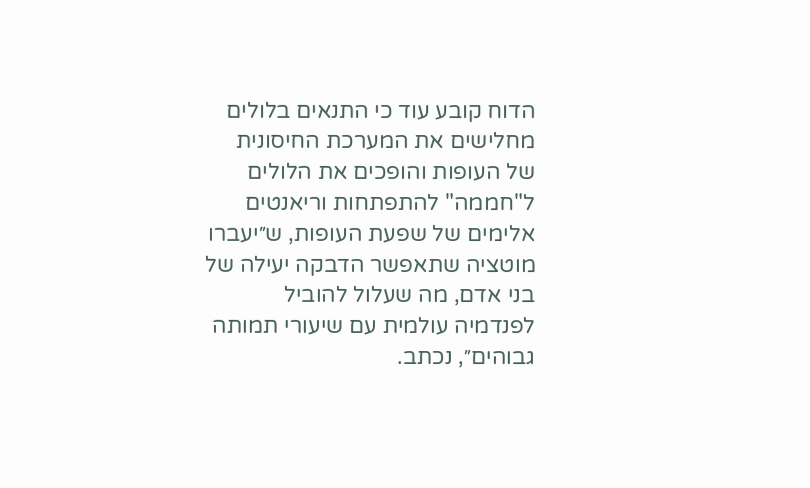הדוח קובע עוד כי התנאים בלולים מחלישים את המערכת החיסונית של העופות והופכים את הלולים ל"חממה" להתפתחות וריאנטים אלימים של שפעת העופות, ש״יעברו מוטציה שתאפשר הדבקה יעילה של בני אדם, מה שעלול להוביל לפנדמיה עולמית עם שיעורי תמותה גבוהים״, נכתב.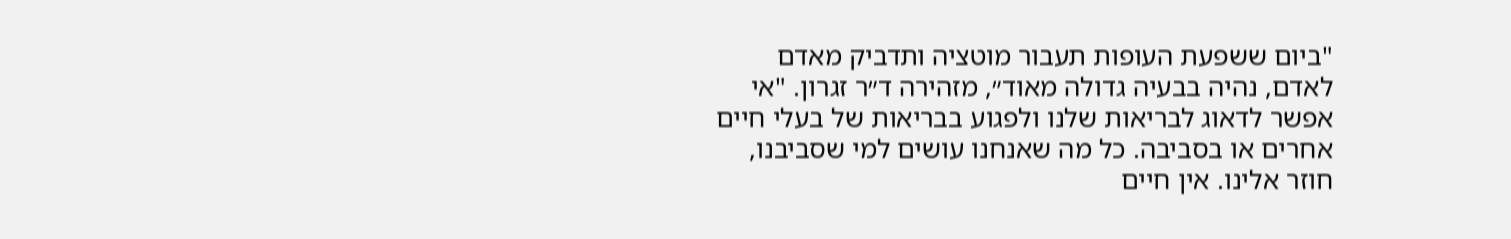"ביום ששפעת העופות תעבור מוטציה ותדביק מאדם לאדם, נהיה בבעיה גדולה מאוד״, מזהירה ד״ר זגרון. "אי אפשר לדאוג לבריאות שלנו ולפגוע בבריאות של בעלי חיים אחרים או בסביבה. כל מה שאנחנו עושים למי שסביבנו, חוזר אלינו. אין חיים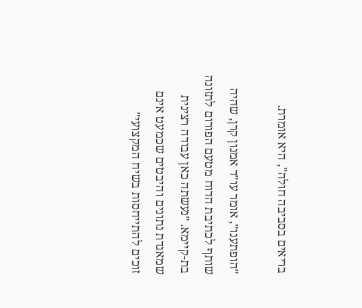בריאים בסביבה חולה", היא אומרת.

״הופתענו״, אומר עו״ד אמנון קרן, שהיה שותף לכתיבת הדוח מטעם הפורום לתזונה בת-קיימא. ״נעשתה כאן עבודה רצינית שמאגדת נתונים והיבטים שכמעט אינם זוכים להתייחסות בשיח המקצועי״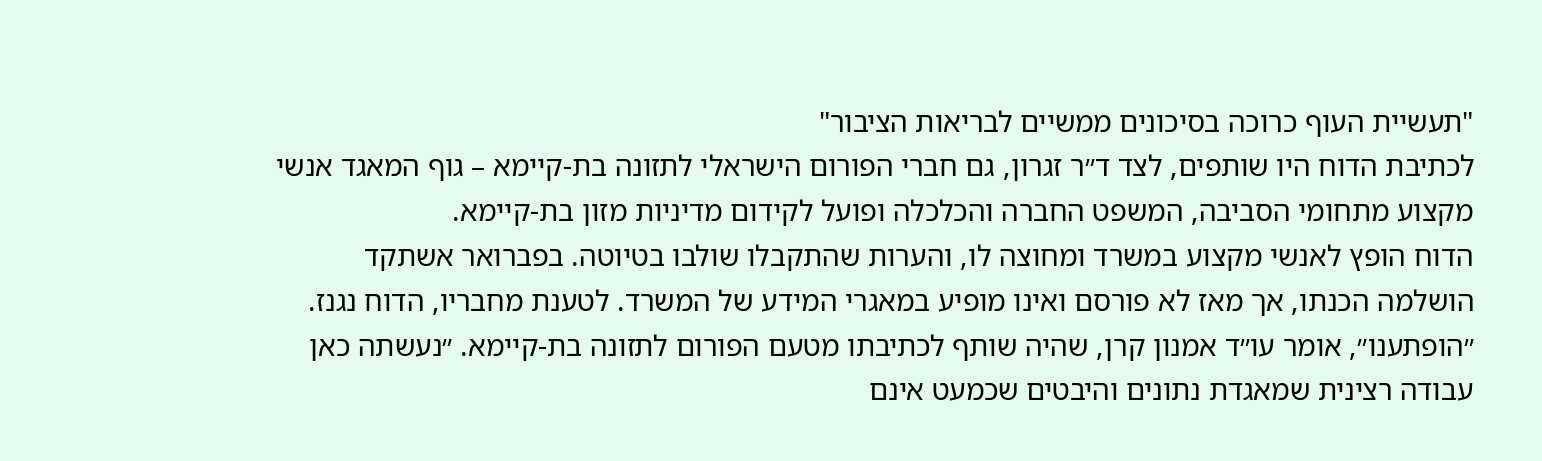"תעשיית העוף כרוכה בסיכונים ממשיים לבריאות הציבור"
לכתיבת הדוח היו שותפים, לצד ד״ר זגרון, גם חברי הפורום הישראלי לתזונה בת-קיימא – גוף המאגד אנשי מקצוע מתחומי הסביבה, המשפט החברה והכלכלה ופועל לקידום מדיניות מזון בת-קיימא.
הדוח הופץ לאנשי מקצוע במשרד ומחוצה לו, והערות שהתקבלו שולבו בטיוטה. בפברואר אשתקד הושלמה הכנתו, אך מאז לא פורסם ואינו מופיע במאגרי המידע של המשרד. לטענת מחבריו, הדוח נגנז. ״הופתענו״, אומר עו״ד אמנון קרן, שהיה שותף לכתיבתו מטעם הפורום לתזונה בת-קיימא. ״נעשתה כאן עבודה רצינית שמאגדת נתונים והיבטים שכמעט אינם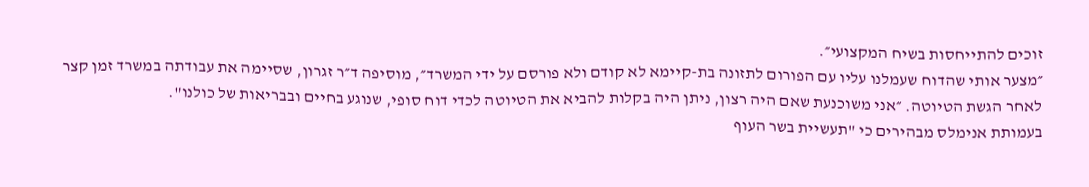זוכים להתייחסות בשיח המקצועי״.
״מצער אותי שהדוח שעמלנו עליו עם הפורום לתזונה בת-קיימא לא קודם ולא פורסם על ידי המשרד״, מוסיפה ד״ר זגרון, שסיימה את עבודתה במשרד זמן קצר לאחר הגשת הטיוטה. ״אני משוכנעת שאם היה רצון, ניתן היה בקלות להביא את הטיוטה לכדי דוח סופי, שנוגע בחיים ובבריאות של כולנו".
בעמותת אנימלס מבהירים כי "תעשיית בשר העוף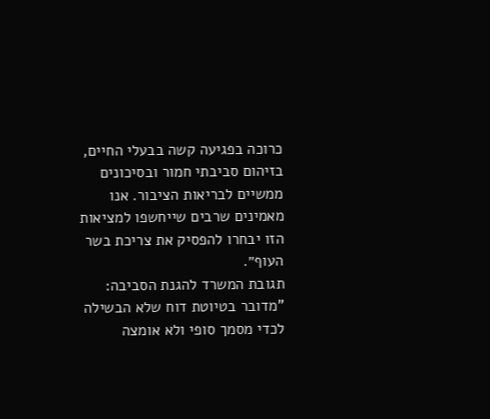כרוכה בפגיעה קשה בבעלי החיים, בזיהום סביבתי חמור ובסיכונים ממשיים לבריאות הציבור. אנו מאמינים שרבים שייחשפו למציאות הזו יבחרו להפסיק את צריכת בשר העוף״.
תגובת המשרד להגנת הסביבה: "מדובר בטיוטת דוח שלא הבשילה לכדי מסמך סופי ולא אומצה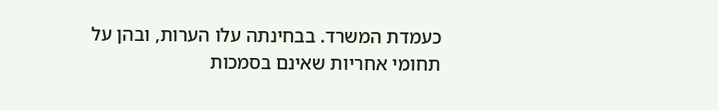כעמדת המשרד. בבחינתה עלו הערות, ובהן על תחומי אחריות שאינם בסמכות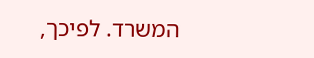המשרד. לפיכך,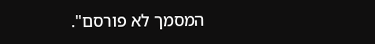המסמך לא פורסם".